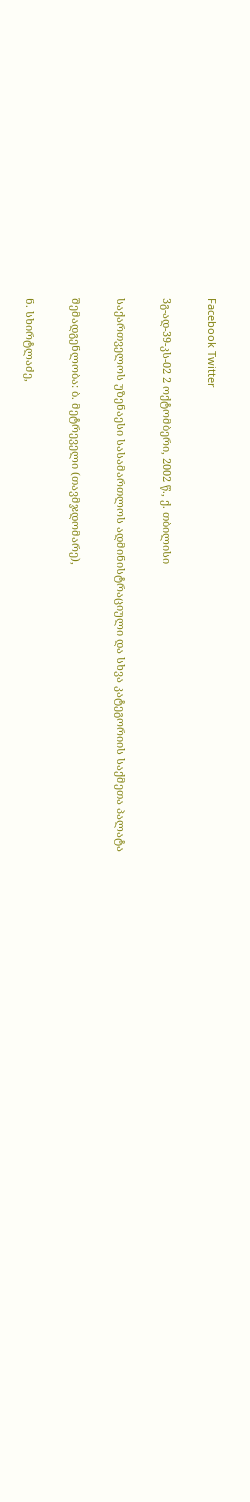Facebook Twitter

3გ-ად-39-კს-02 2 ოქტომბერი, 2002 წ., ქ. თბილისი

საქართველოს უზენაესი სასამართლოს ადმინისტრაციული და სხვა კატეგორიის საქმეთა პალატა

შემადგენლობა: ბ. მეტრეველი (თავმჯდომარე),

ნ. სხირტლაძე,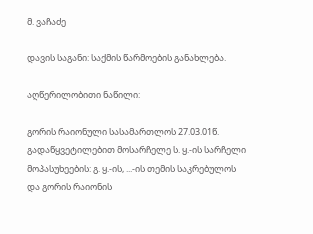მ. ვაჩაძე

დავის საგანი: საქმის წარმოების განახლება.

აღწერილობითი ნაწილი:

გორის რაიონული სასამართლოს 27.03.01წ. გადაწყვეტილებით მოსარჩელე ს. ყ.-ის სარჩელი მოპასუხეების: გ. ყ.-ის, ...-ის თემის საკრებულოს და გორის რაიონის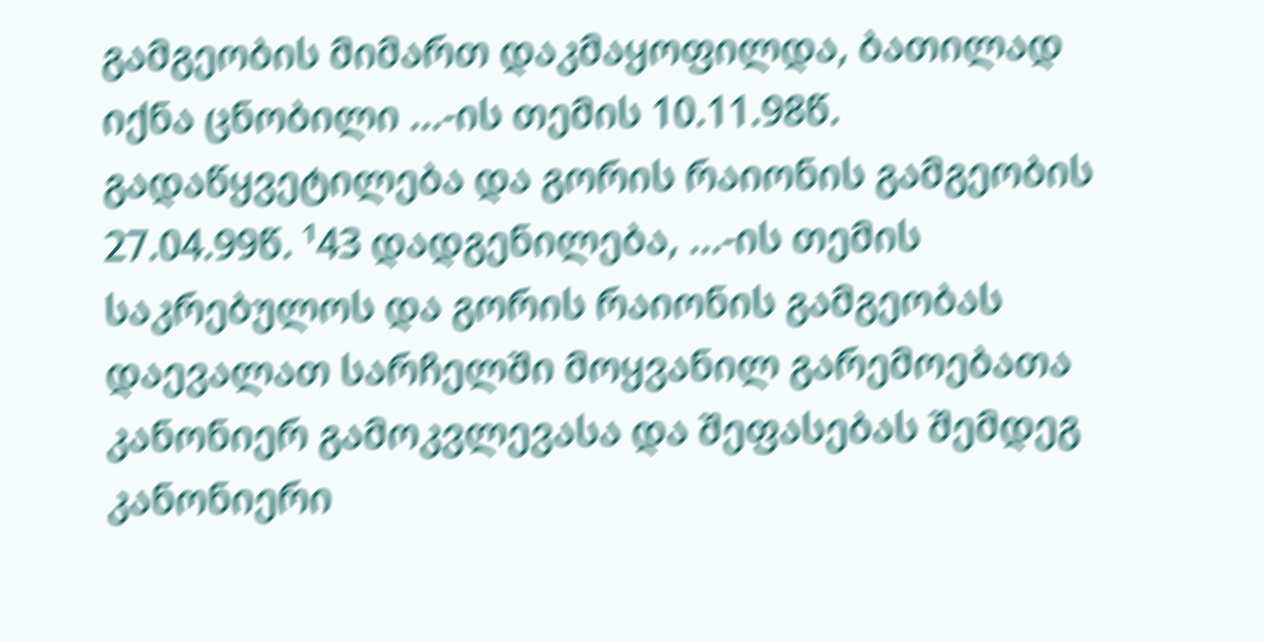გამგეობის მიმართ დაკმაყოფილდა, ბათილად იქნა ცნობილი ...-ის თემის 10.11.98წ. გადაწყვეტილება და გორის რაიონის გამგეობის 27.04.99წ. ¹43 დადგენილება, ...-ის თემის საკრებულოს და გორის რაიონის გამგეობას დაევალათ სარჩელში მოყვანილ გარემოებათა კანონიერ გამოკვლევასა და შეფასებას შემდეგ კანონიერი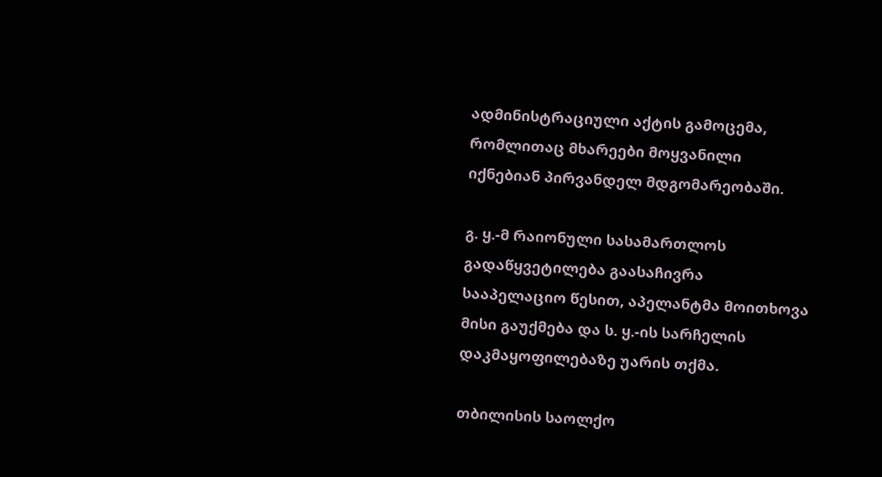ადმინისტრაციული აქტის გამოცემა, რომლითაც მხარეები მოყვანილი იქნებიან პირვანდელ მდგომარეობაში.

გ. ყ.-მ რაიონული სასამართლოს გადაწყვეტილება გაასაჩივრა სააპელაციო წესით, აპელანტმა მოითხოვა მისი გაუქმება და ს. ყ.-ის სარჩელის დაკმაყოფილებაზე უარის თქმა.

თბილისის საოლქო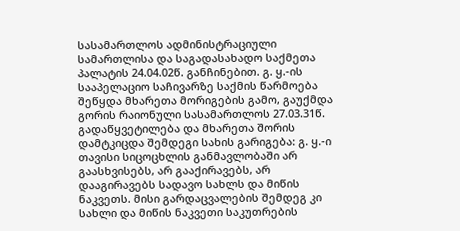სასამართლოს ადმინისტრაციული სამართლისა და საგადასახადო საქმეთა პალატის 24.04.02წ. განჩინებით. გ. ყ.-ის სააპელაციო საჩივარზე საქმის წარმოება შეწყდა მხარეთა მორიგების გამო, გაუქმდა გორის რაიონული სასამართლოს 27.03.31წ. გადაწყვეტილება და მხარეთა შორის დამტკიცდა შემდეგი სახის გარიგება: გ. ყ.-ი თავისი სიცოცხლის განმავლობაში არ გაასხვისებს, არ გააქირავებს, არ დააგირავებს სადავო სახლს და მიწის ნაკვეთს. მისი გარდაცვალების შემდეგ კი სახლი და მიწის ნაკვეთი საკუთრების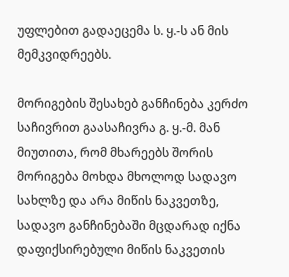უფლებით გადაეცემა ს. ყ.-ს ან მის მემკვიდრეებს.

მორიგების შესახებ განჩინება კერძო საჩივრით გაასაჩივრა გ. ყ.-მ. მან მიუთითა, რომ მხარეებს შორის მორიგება მოხდა მხოლოდ სადავო სახლზე და არა მიწის ნაკვეთზე, სადავო განჩინებაში მცდარად იქნა დაფიქსირებული მიწის ნაკვეთის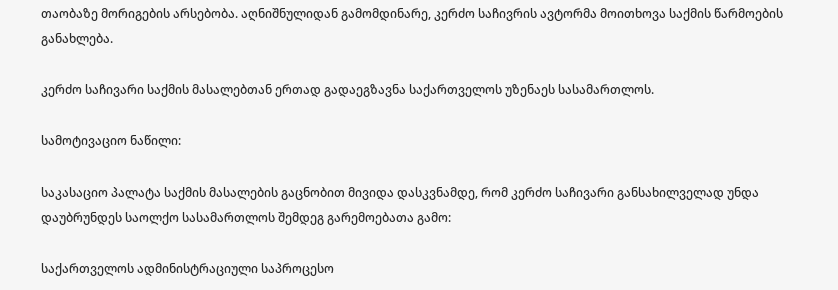თაობაზე მორიგების არსებობა. აღნიშნულიდან გამომდინარე, კერძო საჩივრის ავტორმა მოითხოვა საქმის წარმოების განახლება.

კერძო საჩივარი საქმის მასალებთან ერთად გადაეგზავნა საქართველოს უზენაეს სასამართლოს.

სამოტივაციო ნაწილი:

საკასაციო პალატა საქმის მასალების გაცნობით მივიდა დასკვნამდე, რომ კერძო საჩივარი განსახილველად უნდა დაუბრუნდეს საოლქო სასამართლოს შემდეგ გარემოებათა გამო:

საქართველოს ადმინისტრაციული საპროცესო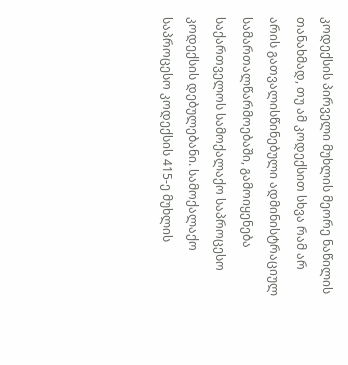კოდექსის პირველი მუხლის მეორე ნაწილის თანახმად, თუ ამ კოდექსით სხვა რამ არ არის გათვალისწინებული ადმინისტრაციულ სამართალწარმოებაში, გამოიყენება საქართველოს სამოქალაქო საპროცესო კოდექსის დებულებანი. სამოქალაქო საპროცესო კოდექსის 415-ე მუხლის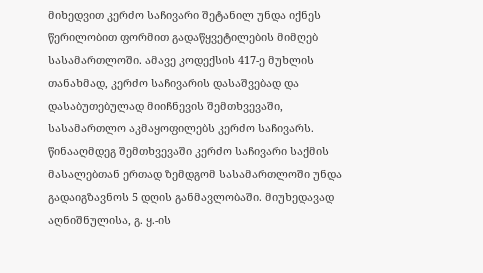მიხედვით კერძო საჩივარი შეტანილ უნდა იქნეს წერილობით ფორმით გადაწყვეტილების მიმღებ სასამართლოში. ამავე კოდექსის 417-ე მუხლის თანახმად, კერძო საჩივარის დასაშვებად და დასაბუთებულად მიიჩნევის შემთხვევაში, სასამართლო აკმაყოფილებს კერძო საჩივარს. წინააღმდეგ შემთხვევაში კერძო საჩივარი საქმის მასალებთან ერთად ზემდგომ სასამართლოში უნდა გადაიგზავნოს 5 დღის განმავლობაში. მიუხედავად აღნიშნულისა, გ. ყ.-ის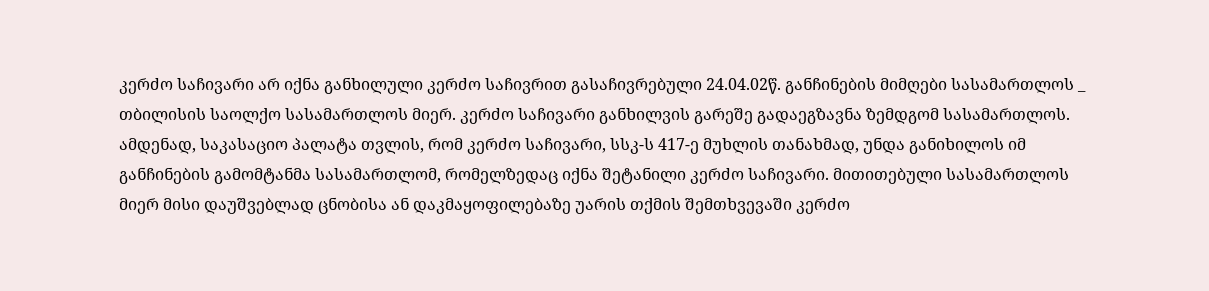კერძო საჩივარი არ იქნა განხილული კერძო საჩივრით გასაჩივრებული 24.04.02წ. განჩინების მიმღები სასამართლოს _ თბილისის საოლქო სასამართლოს მიერ. კერძო საჩივარი განხილვის გარეშე გადაეგზავნა ზემდგომ სასამართლოს. ამდენად, საკასაციო პალატა თვლის, რომ კერძო საჩივარი, სსკ-ს 417-ე მუხლის თანახმად, უნდა განიხილოს იმ განჩინების გამომტანმა სასამართლომ, რომელზედაც იქნა შეტანილი კერძო საჩივარი. მითითებული სასამართლოს მიერ მისი დაუშვებლად ცნობისა ან დაკმაყოფილებაზე უარის თქმის შემთხვევაში კერძო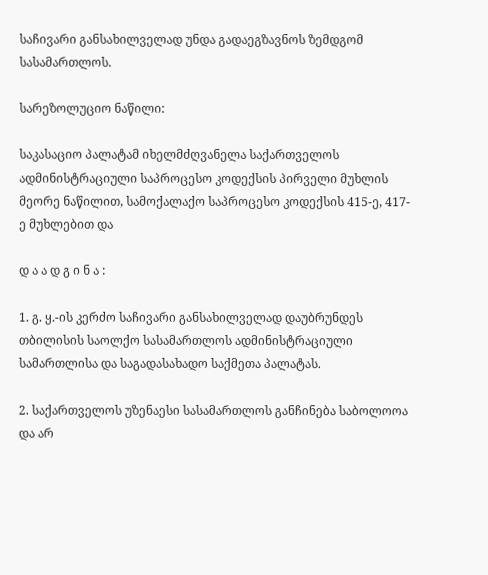საჩივარი განსახილველად უნდა გადაეგზავნოს ზემდგომ სასამართლოს.

სარეზოლუციო ნაწილი:

საკასაციო პალატამ იხელმძღვანელა საქართველოს ადმინისტრაციული საპროცესო კოდექსის პირველი მუხლის მეორე ნაწილით, სამოქალაქო საპროცესო კოდექსის 415-ე, 417-ე მუხლებით და

დ ა ა დ გ ი ნ ა :

1. გ. ყ.-ის კერძო საჩივარი განსახილველად დაუბრუნდეს თბილისის საოლქო სასამართლოს ადმინისტრაციული სამართლისა და საგადასახადო საქმეთა პალატას.

2. საქართველოს უზენაესი სასამართლოს განჩინება საბოლოოა და არ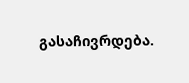გასაჩივრდება.